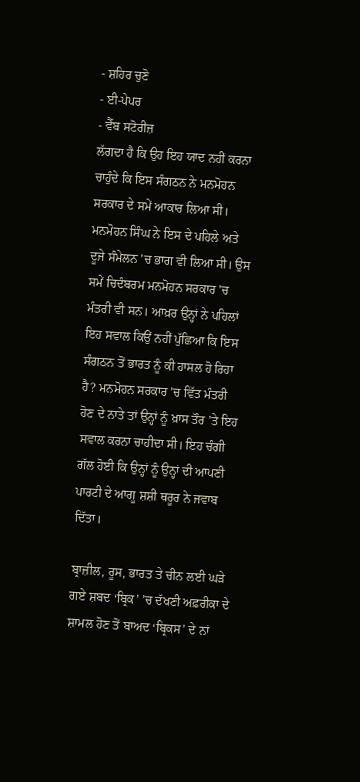- ਸ਼ਹਿਰ ਚੁਣੋ
- ਈ-ਪੇਪਰ
- ਵੈੱਬ ਸਟੋਰੀਜ਼
ਲੱਗਦਾ ਹੈ ਕਿ ਉਹ ਇਹ ਯਾਦ ਨਹੀਂ ਕਰਨਾ ਚਾਹੁੰਦੇ ਕਿ ਇਸ ਸੰਗਠਨ ਨੇ ਮਨਮੋਹਨ ਸਰਕਾਰ ਦੇ ਸਮੇਂ ਆਕਾਰ ਲਿਆ ਸੀ। ਮਨਮੋਹਨ ਸਿੰਘ ਨੇ ਇਸ ਦੇ ਪਹਿਲੇ ਅਤੇ ਦੂਜੇ ਸੰਮੇਲਨ ’ਚ ਭਾਗ ਵੀ ਲਿਆ ਸੀ। ਉਸ ਸਮੇਂ ਚਿਦੰਬਰਮ ਮਨਮੋਹਨ ਸਰਕਾਰ ’ਚ ਮੰਤਰੀ ਵੀ ਸਨ। ਆਖ਼ਰ ਉਨ੍ਹਾਂ ਨੇ ਪਹਿਲਾਂ ਇਹ ਸਵਾਲ ਕਿਉਂ ਨਹੀਂ ਪੁੱਛਿਆ ਕਿ ਇਸ ਸੰਗਠਨ ਤੋਂ ਭਾਰਤ ਨੂੰ ਕੀ ਹਾਸਲ ਹੋ ਰਿਹਾ ਹੈ? ਮਨਮੋਹਨ ਸਰਕਾਰ ’ਚ ਵਿੱਤ ਮੰਤਰੀ ਹੋਣ ਦੇ ਨਾਤੇ ਤਾਂ ਉਨ੍ਹਾਂ ਨੂੰ ਖ਼ਾਸ ਤੌਰ ’ਤੇ ਇਹ ਸਵਾਲ ਕਰਨਾ ਚਾਹੀਦਾ ਸੀ। ਇਹ ਚੰਗੀ ਗੱਲ ਹੋਈ ਕਿ ਉਨ੍ਹਾਂ ਨੂੰ ਉਨ੍ਹਾਂ ਦੀ ਆਪਣੀ ਪਾਰਟੀ ਦੇ ਆਗੂ ਸ਼ਸ਼ੀ ਥਰੂਰ ਨੇ ਜਵਾਬ ਦਿੱਤਾ।

ਬ੍ਰਾਜ਼ੀਲ, ਰੂਸ, ਭਾਰਤ ਤੇ ਚੀਨ ਲਈ ਘੜੇ ਗਏ ਸ਼ਬਦ ‘ਬ੍ਰਿਕ’ ’ਚ ਦੱਖਣੀ ਅਫ਼ਰੀਕਾ ਦੇ ਸ਼ਾਮਲ ਹੋਣ ਤੋਂ ਬਾਅਦ ‘ਬ੍ਰਿਕਸ’ ਦੇ ਨਾਂ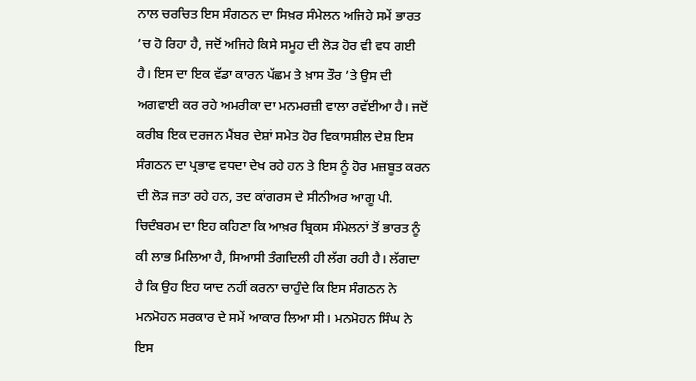ਨਾਲ ਚਰਚਿਤ ਇਸ ਸੰਗਠਨ ਦਾ ਸਿਖ਼ਰ ਸੰਮੇਲਨ ਅਜਿਹੇ ਸਮੇਂ ਭਾਰਤ ’ਚ ਹੋ ਰਿਹਾ ਹੈ, ਜਦੋਂ ਅਜਿਹੇ ਕਿਸੇ ਸਮੂਹ ਦੀ ਲੋੜ ਹੋਰ ਵੀ ਵਧ ਗਈ ਹੈ। ਇਸ ਦਾ ਇਕ ਵੱਡਾ ਕਾਰਨ ਪੱਛਮ ਤੇ ਖ਼ਾਸ ਤੌਰ ’ਤੇ ਉਸ ਦੀ ਅਗਵਾਈ ਕਰ ਰਹੇ ਅਮਰੀਕਾ ਦਾ ਮਨਮਰਜ਼ੀ ਵਾਲਾ ਰਵੱਈਆ ਹੈ। ਜਦੋਂ ਕਰੀਬ ਇਕ ਦਰਜਨ ਮੈਂਬਰ ਦੇਸ਼ਾਂ ਸਮੇਤ ਹੋਰ ਵਿਕਾਸਸ਼ੀਲ ਦੇਸ਼ ਇਸ ਸੰਗਠਨ ਦਾ ਪ੍ਰਭਾਵ ਵਧਦਾ ਦੇਖ ਰਹੇ ਹਨ ਤੇ ਇਸ ਨੂੰ ਹੋਰ ਮਜ਼ਬੂਤ ਕਰਨ ਦੀ ਲੋੜ ਜਤਾ ਰਹੇ ਹਨ, ਤਦ ਕਾਂਗਰਸ ਦੇ ਸੀਨੀਅਰ ਆਗੂ ਪੀ. ਚਿਦੰਬਰਮ ਦਾ ਇਹ ਕਹਿਣਾ ਕਿ ਆਖ਼ਰ ਬ੍ਰਿਕਸ ਸੰਮੇਲਨਾਂ ਤੋਂ ਭਾਰਤ ਨੂੰ ਕੀ ਲਾਭ ਮਿਲਿਆ ਹੈ, ਸਿਆਸੀ ਤੰਗਦਿਲੀ ਹੀ ਲੱਗ ਰਹੀ ਹੈ। ਲੱਗਦਾ ਹੈ ਕਿ ਉਹ ਇਹ ਯਾਦ ਨਹੀਂ ਕਰਨਾ ਚਾਹੁੰਦੇ ਕਿ ਇਸ ਸੰਗਠਨ ਨੇ ਮਨਮੋਹਨ ਸਰਕਾਰ ਦੇ ਸਮੇਂ ਆਕਾਰ ਲਿਆ ਸੀ। ਮਨਮੋਹਨ ਸਿੰਘ ਨੇ ਇਸ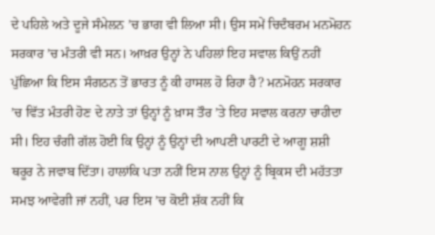ਦੇ ਪਹਿਲੇ ਅਤੇ ਦੂਜੇ ਸੰਮੇਲਨ ’ਚ ਭਾਗ ਵੀ ਲਿਆ ਸੀ। ਉਸ ਸਮੇਂ ਚਿਦੰਬਰਮ ਮਨਮੋਹਨ ਸਰਕਾਰ ’ਚ ਮੰਤਰੀ ਵੀ ਸਨ। ਆਖ਼ਰ ਉਨ੍ਹਾਂ ਨੇ ਪਹਿਲਾਂ ਇਹ ਸਵਾਲ ਕਿਉਂ ਨਹੀਂ ਪੁੱਛਿਆ ਕਿ ਇਸ ਸੰਗਠਨ ਤੋਂ ਭਾਰਤ ਨੂੰ ਕੀ ਹਾਸਲ ਹੋ ਰਿਹਾ ਹੈ? ਮਨਮੋਹਨ ਸਰਕਾਰ ’ਚ ਵਿੱਤ ਮੰਤਰੀ ਹੋਣ ਦੇ ਨਾਤੇ ਤਾਂ ਉਨ੍ਹਾਂ ਨੂੰ ਖ਼ਾਸ ਤੌਰ ’ਤੇ ਇਹ ਸਵਾਲ ਕਰਨਾ ਚਾਹੀਦਾ ਸੀ। ਇਹ ਚੰਗੀ ਗੱਲ ਹੋਈ ਕਿ ਉਨ੍ਹਾਂ ਨੂੰ ਉਨ੍ਹਾਂ ਦੀ ਆਪਣੀ ਪਾਰਟੀ ਦੇ ਆਗੂ ਸ਼ਸ਼ੀ ਥਰੂਰ ਨੇ ਜਵਾਬ ਦਿੱਤਾ। ਹਾਲਾਂਕਿ ਪਤਾ ਨਹੀਂ ਇਸ ਨਾਲ ਉਨ੍ਹਾਂ ਨੂੰ ਬ੍ਰਿਕਸ ਦੀ ਮਹੱਤਤਾ ਸਮਝ ਆਵੇਗੀ ਜਾਂ ਨਹੀਂ, ਪਰ ਇਸ ’ਚ ਕੋਈ ਸ਼ੱਕ ਨਹੀਂ ਕਿ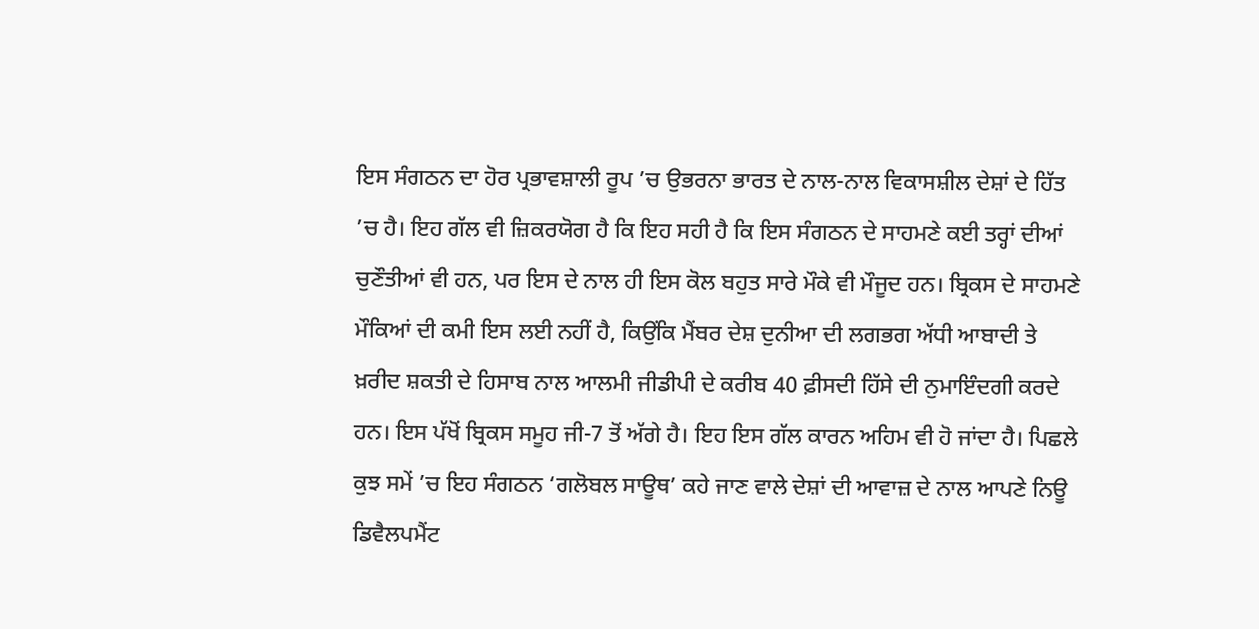ਇਸ ਸੰਗਠਨ ਦਾ ਹੋਰ ਪ੍ਰਭਾਵਸ਼ਾਲੀ ਰੂਪ ’ਚ ਉਭਰਨਾ ਭਾਰਤ ਦੇ ਨਾਲ-ਨਾਲ ਵਿਕਾਸਸ਼ੀਲ ਦੇਸ਼ਾਂ ਦੇ ਹਿੱਤ ’ਚ ਹੈ। ਇਹ ਗੱਲ ਵੀ ਜ਼ਿਕਰਯੋਗ ਹੈ ਕਿ ਇਹ ਸਹੀ ਹੈ ਕਿ ਇਸ ਸੰਗਠਨ ਦੇ ਸਾਹਮਣੇ ਕਈ ਤਰ੍ਹਾਂ ਦੀਆਂ ਚੁਣੌਤੀਆਂ ਵੀ ਹਨ, ਪਰ ਇਸ ਦੇ ਨਾਲ ਹੀ ਇਸ ਕੋਲ ਬਹੁਤ ਸਾਰੇ ਮੌਕੇ ਵੀ ਮੌਜੂਦ ਹਨ। ਬ੍ਰਿਕਸ ਦੇ ਸਾਹਮਣੇ ਮੌਕਿਆਂ ਦੀ ਕਮੀ ਇਸ ਲਈ ਨਹੀਂ ਹੈ, ਕਿਉਂਕਿ ਮੈਂਬਰ ਦੇਸ਼ ਦੁਨੀਆ ਦੀ ਲਗਭਗ ਅੱਧੀ ਆਬਾਦੀ ਤੇ ਖ਼ਰੀਦ ਸ਼ਕਤੀ ਦੇ ਹਿਸਾਬ ਨਾਲ ਆਲਮੀ ਜੀਡੀਪੀ ਦੇ ਕਰੀਬ 40 ਫ਼ੀਸਦੀ ਹਿੱਸੇ ਦੀ ਨੁਮਾਇੰਦਗੀ ਕਰਦੇ ਹਨ। ਇਸ ਪੱਖੋਂ ਬ੍ਰਿਕਸ ਸਮੂਹ ਜੀ-7 ਤੋਂ ਅੱਗੇ ਹੈ। ਇਹ ਇਸ ਗੱਲ ਕਾਰਨ ਅਹਿਮ ਵੀ ਹੋ ਜਾਂਦਾ ਹੈ। ਪਿਛਲੇ ਕੁਝ ਸਮੇਂ ’ਚ ਇਹ ਸੰਗਠਨ ‘ਗਲੋਬਲ ਸਾਊਥ’ ਕਹੇ ਜਾਣ ਵਾਲੇ ਦੇਸ਼ਾਂ ਦੀ ਆਵਾਜ਼ ਦੇ ਨਾਲ ਆਪਣੇ ਨਿਊ ਡਿਵੈਲਪਮੈਂਟ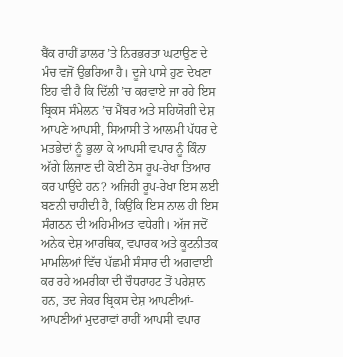ਬੈਂਕ ਰਾਹੀਂ ਡਾਲਰ ’ਤੇ ਨਿਰਭਰਤਾ ਘਟਾਉਣ ਦੇ ਮੰਚ ਵਜੋਂ ਉਭਰਿਆ ਹੈ। ਦੂਜੇ ਪਾਸੇ ਹੁਣ ਦੇਖਣਾ ਇਹ ਵੀ ਹੈ ਕਿ ਦਿੱਲੀ ’ਚ ਕਰਵਾਏ ਜਾ ਰਹੇ ਇਸ ਬ੍ਰਿਕਸ ਸੰਮੇਲਨ ’ਚ ਮੈਂਬਰ ਅਤੇ ਸਹਿਯੋਗੀ ਦੇਸ਼ ਆਪਣੇ ਆਪਸੀ, ਸਿਆਸੀ ਤੇ ਆਲਮੀ ਪੱਧਰ ਦੇ ਮਤਭੇਦਾਂ ਨੂੰ ਭੁਲਾ ਕੇ ਆਪਸੀ ਵਪਾਰ ਨੂੰ ਕਿੰਨਾ ਅੱਗੇ ਲਿਜਾਣ ਦੀ ਕੋਈ ਠੋਸ ਰੂਪ-ਰੇਖਾ ਤਿਆਰ ਕਰ ਪਾਉਂਦੇ ਹਨ? ਅਜਿਹੀ ਰੂਪ-ਰੇਖਾ ਇਸ ਲਈ ਬਣਨੀ ਚਾਹੀਦੀ ਹੈ, ਕਿਉਂਕਿ ਇਸ ਨਾਲ ਹੀ ਇਸ ਸੰਗਠਨ ਦੀ ਅਹਿਮੀਅਤ ਵਧੇਗੀ। ਅੱਜ ਜਦੋਂ ਅਨੇਕ ਦੇਸ਼ ਆਰਥਿਕ, ਵਪਾਰਕ ਅਤੇ ਕੂਟਨੀਤਕ ਮਾਮਲਿਆਂ ਵਿੱਚ ਪੱਛਮੀ ਸੰਸਾਰ ਦੀ ਅਗਵਾਈ ਕਰ ਰਹੇ ਅਮਰੀਕਾ ਦੀ ਚੌਧਰਾਹਟ ਤੋਂ ਪਰੇਸ਼ਾਨ ਹਨ, ਤਦ ਜੇਕਰ ਬ੍ਰਿਕਸ ਦੇਸ਼ ਆਪਣੀਆਂ-ਆਪਣੀਆਂ ਮੁਦਰਾਵਾਂ ਰਾਹੀਂ ਆਪਸੀ ਵਪਾਰ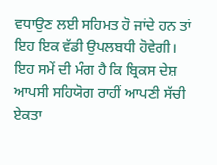ਵਧਾਉਣ ਲਈ ਸਹਿਮਤ ਹੋ ਜਾਂਦੇ ਹਨ ਤਾਂ ਇਹ ਇਕ ਵੱਡੀ ਉਪਲਬਧੀ ਹੋਵੇਗੀ। ਇਹ ਸਮੇਂ ਦੀ ਮੰਗ ਹੈ ਕਿ ਬ੍ਰਿਕਸ ਦੇਸ਼ ਆਪਸੀ ਸਹਿਯੋਗ ਰਾਹੀਂ ਆਪਣੀ ਸੱਚੀ ਏਕਤਾ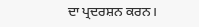ਦਾ ਪ੍ਰਦਰਸ਼ਨ ਕਰਨ।